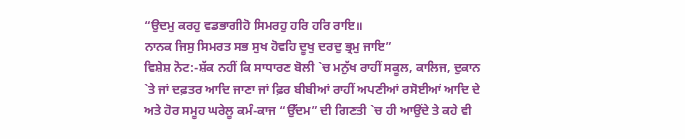“ਉਦਮੁ ਕਰਹੁ ਵਡਭਾਗੀਹੋ ਸਿਮਰਹੁ ਹਰਿ ਹਰਿ ਰਾਇ॥
ਨਾਨਕ ਜਿਸੁ ਸਿਮਰਤ ਸਭ ਸੁਖ ਹੋਵਹਿ ਦੂਖੁ ਦਰਦੁ ਭ੍ਰਮੁ ਜਾਇ”
ਵਿਸ਼ੇਸ਼ ਨੋਟ:-ਸ਼ੱਕ ਨਹੀਂ ਕਿ ਸਾਧਾਰਣ ਬੋਲੀ `ਚ ਮਨੁੱਖ ਰਾਹੀਂ ਸਕੂਲ, ਕਾਲਿਜ, ਦੁਕਾਨ `ਤੇ ਜਾਂ ਦਫ਼ਤਰ ਆਦਿ ਜਾਣਾ ਜਾਂ ਫ਼ਿਰ ਬੀਬੀਆਂ ਰਾਹੀਂ ਅਪਣੀਆਂ ਰਸੋਈਆਂ ਆਦਿ ਦੇ ਅਤੇ ਹੋਰ ਸਮੂਹ ਘਰੇਲੂ ਕਮੰ-ਕਾਜ “ਉੱਦਮ” ਦੀ ਗਿਣਤੀ `ਚ ਹੀ ਆਉਂਦੇ ਤੇ ਕਹੇ ਵੀ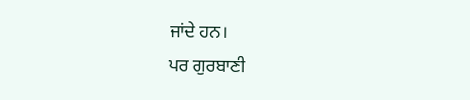ਜਾਂਦੇ ਹਨ।
ਪਰ ਗੁਰਬਾਣੀ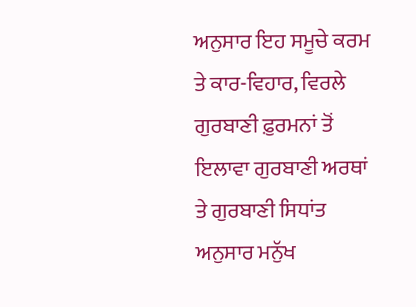ਅਨੁਸਾਰ ਇਹ ਸਮੂਚੇ ਕਰਮ ਤੇ ਕਾਰ-ਵਿਹਾਰ, ਵਿਰਲੇ ਗੁਰਬਾਣੀ ਫ਼ੁਰਮਨਾਂ ਤੋਂ ਇਲਾਵਾ ਗੁਰਬਾਣੀ ਅਰਥਾਂ ਤੇ ਗੁਰਬਾਣੀ ਸਿਧਾਂਤ ਅਨੁਸਾਰ ਮਨੁੱਖ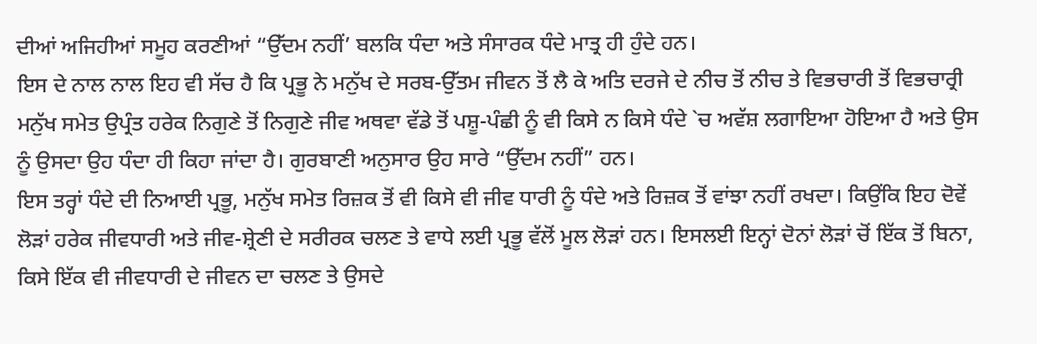ਦੀਆਂ ਅਜਿਹੀਆਂ ਸਮੂਹ ਕਰਣੀਆਂ “ਉੱਦਮ ਨਹੀਂ’ ਬਲਕਿ ਧੰਦਾ ਅਤੇ ਸੰਸਾਰਕ ਧੰਦੇ ਮਾਤ੍ਰ ਹੀ ਹੁੰਦੇ ਹਨ।
ਇਸ ਦੇ ਨਾਲ ਨਾਲ ਇਹ ਵੀ ਸੱਚ ਹੈ ਕਿ ਪ੍ਰਭੂ ਨੇ ਮਨੁੱਖ ਦੇ ਸਰਬ-ਉੱਤਮ ਜੀਵਨ ਤੋਂ ਲੈ ਕੇ ਅਤਿ ਦਰਜੇ ਦੇ ਨੀਚ ਤੋਂ ਨੀਚ ਤੇ ਵਿਭਚਾਰੀ ਤੋਂ ਵਿਭਚਾਰ੍ਰੀ ਮਨੁੱਖ ਸਮੇਤ ਉਪ੍ਰੰਤ ਹਰੇਕ ਨਿਗੁਣੇ ਤੋਂ ਨਿਗੁਣੇ ਜੀਵ ਅਥਵਾ ਵੱਡੇ ਤੋਂ ਪਸ਼ੂ-ਪੰਛੀ ਨੂੰ ਵੀ ਕਿਸੇ ਨ ਕਿਸੇ ਧੰਦੇ `ਚ ਅਵੱਸ਼ ਲਗਾਇਆ ਹੋਇਆ ਹੈ ਅਤੇ ਉਸ ਨੂੰ ਉਸਦਾ ਉਹ ਧੰਦਾ ਹੀ ਕਿਹਾ ਜਾਂਦਾ ਹੈ। ਗੁਰਬਾਣੀ ਅਨੁਸਾਰ ਉਹ ਸਾਰੇ “ਉੱਦਮ ਨਹੀਂ” ਹਨ।
ਇਸ ਤਰ੍ਹਾਂ ਧੰਦੇ ਦੀ ਨਿਆਈ ਪ੍ਰਭੂ, ਮਨੁੱਖ ਸਮੇਤ ਰਿਜ਼ਕ ਤੋਂ ਵੀ ਕਿਸੇ ਵੀ ਜੀਵ ਧਾਰੀ ਨੂੰ ਧੰਦੇ ਅਤੇ ਰਿਜ਼ਕ ਤੋਂ ਵਾਂਝਾ ਨਹੀਂ ਰਖਦਾ। ਕਿਉਂਕਿ ਇਹ ਦੋਵੇਂ ਲੋੜਾਂ ਹਰੇਕ ਜੀਵਧਾਰੀ ਅਤੇ ਜੀਵ-ਸ਼੍ਰੇਣੀ ਦੇ ਸਰੀਰਕ ਚਲਣ ਤੇ ਵਾਧੇ ਲਈ ਪ੍ਰਭੂ ਵੱਲੋਂ ਮੂਲ ਲੋੜਾਂ ਹਨ। ਇਸਲਈ ਇਨ੍ਹਾਂ ਦੋਨਾਂ ਲੋੜਾਂ ਚੋਂ ਇੱਕ ਤੋਂ ਬਿਨਾ, ਕਿਸੇ ਇੱਕ ਵੀ ਜੀਵਧਾਰੀ ਦੇ ਜੀਵਨ ਦਾ ਚਲਣ ਤੇ ਉਸਦੇ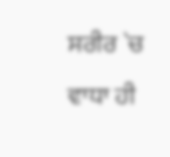ਸਰੀਰ `ਚ ਵਾਧਾ ਹੀ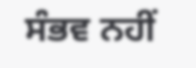ਸੰਭਵ ਨਹੀਂ